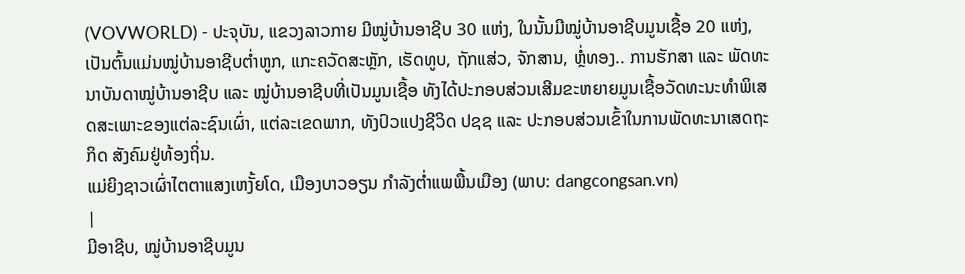(VOVWORLD) - ປະຈຸບັນ, ແຂວງລາວກາຍ ມີໝູ່ບ້ານອາຊີບ 30 ແຫ່ງ, ໃນນັ້ນມີໝູ່ບ້ານອາຊີບມູນເຊື້ອ 20 ແຫ່ງ, ເປັນຕົ້ນແມ່ນໝູ່ບ້ານອາຊີບຕ່ຳຫູກ, ແກະຄວັດສະຫຼັກ, ເຮັດທູບ, ຖັກແສ່ວ, ຈັກສານ, ຫຼໍ່ທອງ.. ການຮັກສາ ແລະ ພັດທະນາບັນດາໝູ່ບ້ານອາຊີບ ແລະ ໝູ່ບ້ານອາຊີບທີ່ເປັນມູນເຊື້ອ ທັງໄດ້ປະກອບສ່ວນເສີມຂະຫຍາຍມູນເຊື້ອວັດທະນະທຳພິເສດສະເພາະຂອງແຕ່ລະຊົນເຜົ່າ, ແຕ່ລະເຂດພາກ, ທັງປົວແປງຊີວິດ ປຊຊ ແລະ ປະກອບສ່ວນເຂົ້າໃນການພັດທະນາເສດຖະກິດ ສັງຄົມຢູ່ທ້ອງຖິ່ນ.
ແມ່ຍິງຊາວເຜົ່າໄຕຕາແສງເຫງັ້ຍໂດ, ເມືອງບາວອຽນ ກຳລັງຕ່ຳແພພື້ນເມືອງ (ພາບ: dangcongsan.vn)
|
ມີອາຊີບ, ໝູ່ບ້ານອາຊີບມູນ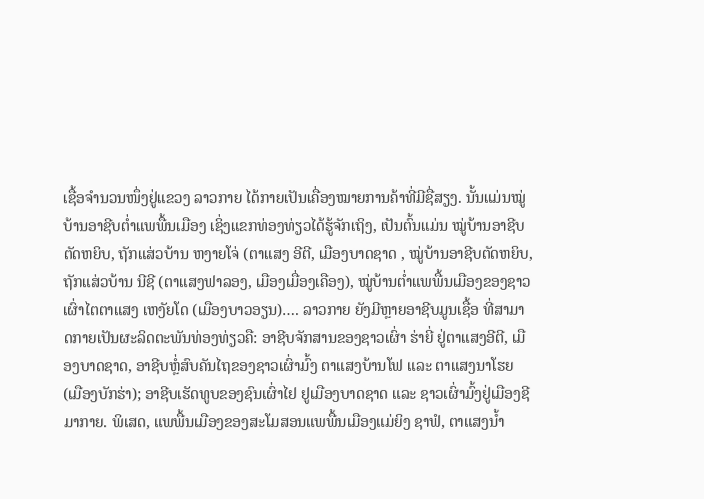ເຊື້ອຈຳນວນໜຶ່ງຢູ່ແຂວງ ລາວກາຍ ໄດ້ກາຍເປັນເຄື່ອງໝາຍການຄ້າທີ່ມີຊື່ສຽງ. ນັ້ນແມ່ນໝູ່ບ້ານອາຊີບຕ່ຳແພພື້ນເມືອງ ເຊິ່ງແຂກທ່ອງທ່ຽວໄດ້ຮູ້ຈັກເຖິງ, ເປັນຕົ້ນແມ່ນ ໝູ່ບ້ານອາຊີບຕັດຫຍິບ, ຖັກແສ່ວບ້ານ ຫງາຍໂຈ່ (ຕາແສງ ອີຕີ, ເມືອງບາດຊາດ , ໝູ່ບ້ານອາຊີບຕັດຫຍິບ, ຖັກແສ່ວບ້ານ ນີຊີ (ຕາແສງຟາລອງ, ເມືອງເມື່ອງເຄືອງ), ໝູ່ບ້ານຕ່ຳແພພື້ນເມືອງຂອງຊາວເຜົ່າໄຕຕາແສງ ເຫງັຍໂດ (ເມືອງບາວອຽນ)…. ລາວກາຍ ຍັງມີຫຼາຍອາຊີບມູນເຊື້ອ ທີ່ສາມາດກາຍເປັນຜະລິດຕະພັນທ່ອງທ່ຽວຄື: ອາຊີບຈັກສານຂອງຊາວເຜົ່າ ຮ່າຍີ່ ຢູ່ຕາແສງອີຕີ, ເມືອງບາດຊາດ, ອາຊີບຫຼໍ່ສົບຄັນໄຖຂອງຊາວເຜົ່າມົ້ງ ຕາແສງບ້ານໂຟ ແລະ ຕາແສງນາໂຮຍ (ເມືອງບັກຮ່າ); ອາຊີບເຮັດທູບຂອງຊົນເຜົ່າໄຢ ຢູເມືອງບາດຊາດ ແລະ ຊາວເຜົ່າມົ້ງຢູ່ເມືອງຊີມາກາຍ. ພິເສດ, ແພພື້ນເມືອງຂອງສະໂມສອນແພພື້ນເມືອງແມ່ຍິງ ຊາຟໍ, ຕາແສງນ້ຳ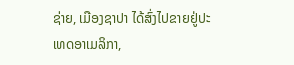ຊ່າຍ, ເມືອງຊາປາ ໄດ້ສົ່ງໄປຂາຍຢູ່ປະເທດອາເມລິກາ,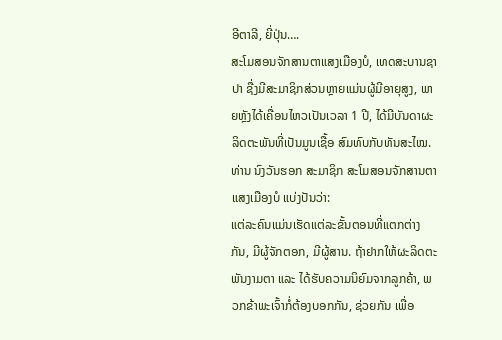ອີຕາລີ, ຍີ່ປຸ່ນ….
ສະໂມສອນຈັກສານຕາແສງເມືອງບໍ, ເທດສະບານຊາປາ ຊື່ງມີສະມາຊິກສ່ວນຫຼາຍແມ່ນຜູ້ມີອາຍຸສູງ, ພາຍຫຼັງໄດ້ເຄື່ອນໄຫວເປັນເວລາ 1 ປີ, ໄດ້ມີບັນດາຜະລິດຕະພັນທີ່ເປັນມູນເຊື້ອ ສົມທົບກັບທັນສະໄໝ. ທ່ານ ນົງວັນຮອກ ສະມາຊິກ ສະໂມສອນຈັກສານຕາແສງເມືອງບໍ ແບ່ງປັນວ່າ:
ແຕ່ລະຄົນແມ່ນເຮັດແຕ່ລະຂັ້ນຕອນທີ່ແຕກຕ່າງກັນ, ມີຜູ້ຈັກຕອກ, ມີຜູ້ສານ. ຖ້າຢາກໃຫ້ຜະລິດຕະພັນງາມຕາ ແລະ ໄດ້ຮັບຄວາມນິຍົມຈາກລູກຄ້າ, ພວກຂ້າພະເຈົ້າກໍ່ຕ້ອງບອກກັນ, ຊ່ວຍກັນ ເພື່ອ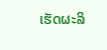ເຮັດຜະລິ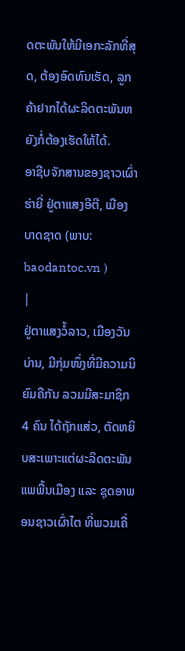ດຕະພັນໃຫ້ມີເອກະລັກທີ່ສຸດ, ຕ້ອງອົດທົນເຮັດ, ລູກຄ້າຢາກໄດ້ຜະລິດຕະພັນຫຍັງກໍ່ຕ້ອງເຮັດໃຫ້ໄດ້.
ອາຊີບຈັກສານຂອງຊາວເຜົ່າຮ່າຍີ່ ຢູ່ຕາແສງອີຕີ, ເມືອງບາດຊາດ (ພາບ: baodantoc.vn )
|
ຢູ່ຕາແສງວໍ້ລາວ, ເມືອງວັນບ່ານ, ມີກຸ່ມໜຶ່ງທີ່ມີຄວາມນິຍົມຄືກັນ ລວມມີສະມາຊິກ 4 ຄົນ ໄດ້ຖັກແສ່ວ, ຕັດຫຍິບສະເພາະແຕ່ຜະລິດຕະພັນແພພື້ນເມືອງ ແລະ ຊຸດອາພອນຊາວເຜົ່າໄຕ ທີ່ພວມເຄື່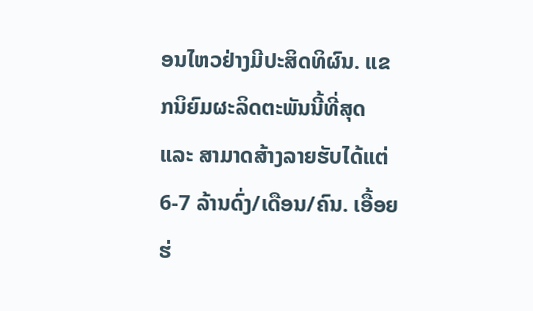ອນໄຫວຢ່າງມີປະສິດທິຜົນ. ແຂກນິຍົມຜະລິດຕະພັນນີ້ທີ່ສຸດ ແລະ ສາມາດສ້າງລາຍຮັບໄດ້ແຕ່ 6-7 ລ້ານດົ່ງ/ເດືອນ/ຄົນ. ເອື້ອຍຮ່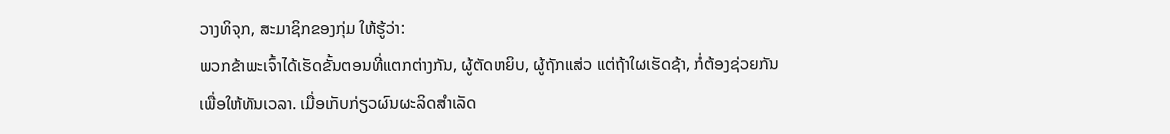ວາງທິຈຸກ, ສະມາຊິກຂອງກຸ່ມ ໃຫ້ຮູ້ວ່າ:
ພວກຂ້າພະເຈົ້າໄດ້ເຮັດຂັ້ນຕອນທີ່ແຕກຕ່າງກັນ, ຜູ້ຕັດຫຍິບ, ຜູ້ຖັກແສ່ວ ແຕ່ຖ້າໃຜເຮັດຊ້າ, ກໍ່ຕ້ອງຊ່ວຍກັນເພື່ອໃຫ້ທັນເວລາ. ເມື່ອເກັບກ່ຽວຜົນຜະລິດສຳເລັດ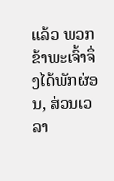ແລ້ວ ພວກຂ້າພະເຈົ້າຈຶ່ງໄດ້ພັກຜ່ອນ, ສ່ວນເວລາ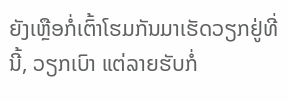ຍັງເຫຼືອກໍ່ເຕົ້າໂຮມກັນມາເຮັດວຽກຢູ່ທີ່ນີ້, ວຽກເບົາ ແຕ່ລາຍຮັບກໍ່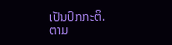ເປັນປົກກະຕິ.
ຕາມ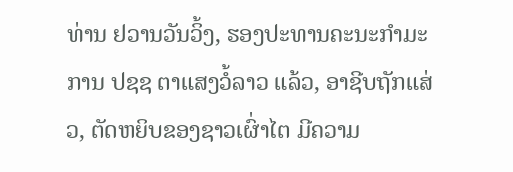ທ່ານ ຢວານວັນວິ້ງ, ຮອງປະທານຄະນະກຳມະການ ປຊຊ ຕາແສງວໍ້ລາວ ແລ້ວ, ອາຊີບຖັກແສ່ວ, ຕັດຫຍິບຂອງຊາວເຜົ່າໄຕ ມີຄວາມ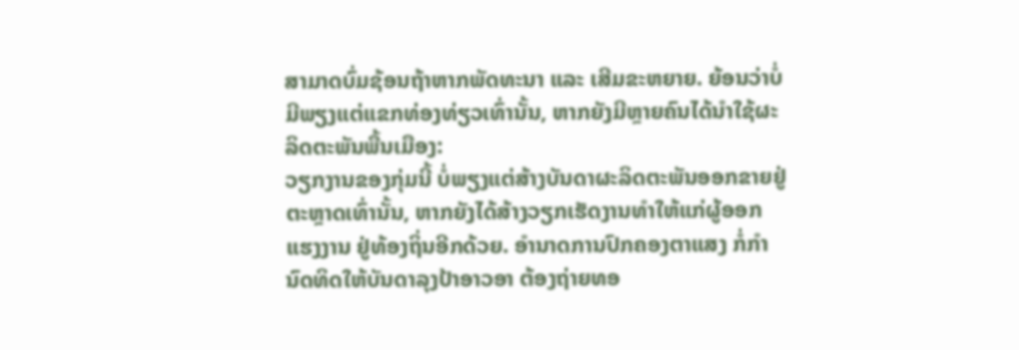ສາມາດບົ່ມຊ້ອນຖ້າຫາກພັດທະນາ ແລະ ເສີມຂະຫຍາຍ. ຍ້ອນວ່າບໍ່ມີພຽງແຕ່ແຂກທ່ອງທ່ຽວເທົ່ານັ້ນ, ຫາກຍັງມີຫຼາຍຄົນໄດ້ນຳໃຊ້ຜະລິດຕະພັນພື້ນເມືອງ:
ວຽກງານຂອງກຸ່ມນີ້ ບໍ່ພຽງແຕ່ສ້າງບັນດາຜະລິດຕະພັນອອກຂາຍຢູ່ຕະຫຼາດເທົ່ານັ້ນ, ຫາກຍັງໄດ້ສ້າງວຽກເຮັດງານທຳໃຫ້ແກ່ຜູ້ອອກແຮງງານ ຢູ່ທ້ອງຖິ່ນອີກດ້ວຍ. ອຳນາດການປົກຄອງຕາແສງ ກໍ່ກຳນົດທິດໃຫ້ບັນດາລຸງປ້າອາວອາ ຕ້ອງຖ່າຍທອ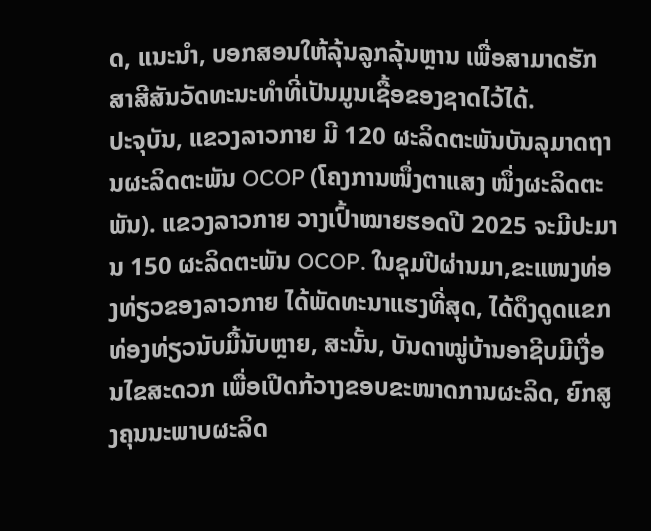ດ, ແນະນຳ, ບອກສອນໃຫ້ລຸ້ນລູກລຸ້ນຫຼານ ເພື່ອສາມາດຮັກສາສີສັນວັດທະນະທຳທີ່ເປັນມູນເຊື້ອຂອງຊາດໄວ້ໄດ້.
ປະຈຸບັນ, ແຂວງລາວກາຍ ມີ 120 ຜະລິດຕະພັນບັນລຸມາດຖານຜະລິດຕະພັນ OCOP (ໂຄງການໜຶ່ງຕາແສງ ໜຶ່ງຜະລິດຕະພັນ). ແຂວງລາວກາຍ ວາງເປົ້າໝາຍຮອດປີ 2025 ຈະມີປະມານ 150 ຜະລິດຕະພັນ OCOP. ໃນຊຸມປີຜ່ານມາ,ຂະແໜງທ່ອງທ່ຽວຂອງລາວກາຍ ໄດ້ພັດທະນາແຮງທີ່ສຸດ, ໄດ້ດຶງດູດແຂກທ່ອງທ່ຽວນັບມື້ນັບຫຼາຍ, ສະນັ້ນ, ບັນດາໝູ່ບ້ານອາຊີບມີເງື່ອນໄຂສະດວກ ເພື່ອເປີດກ້ວາງຂອບຂະໜາດການຜະລິດ, ຍົກສູງຄຸນນະພາບຜະລິດ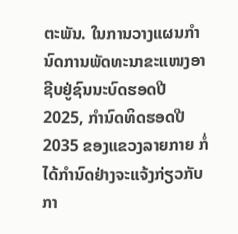ຕະພັນ. ໃນການວາງແຜນກຳນົດການພັດທະນາຂະແໜງອາຊີບຢູ່ຊົນນະບົດຮອດປີ 2025, ກຳນົດທິດຮອດປີ 2035 ຂອງແຂວງລາຍກາຍ ກໍ່ໄດ້ກຳນົດຢ່າງຈະແຈ້ງກ່ຽວກັບກາ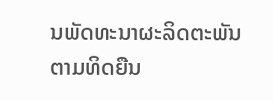ນພັດທະນາຜະລິດຕະພັນຕາມທິດຍືນ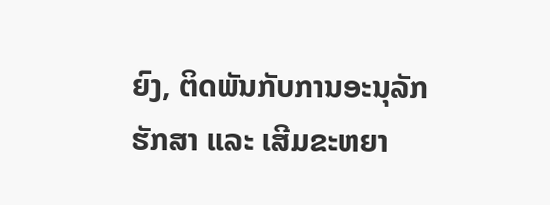ຍົງ, ຕິດພັນກັບການອະນຸລັກຮັກສາ ແລະ ເສີມຂະຫຍາ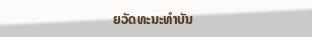ຍວັດທະນະທຳບັນ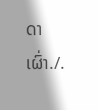ດາເຜົ່າ./.